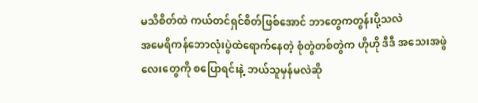မသိစိတ်ထဲ ကယ်တင်ရှင်စိတ်ဖြစ်အောင် ဘာတွေကတွန်းပို့သလဲ
အမေရိကန်ဘောလုံးပွဲထဲရောက်နေတဲ့ စုံတွဲတစ်တွဲက ဟိုဟို ဒီဒီ အသေးအဖွဲလေးတွေကို စပြောရင်းနဲ့ ဘယ်သူမှန်မလဲဆို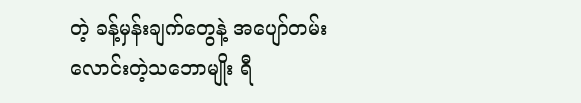တဲ့ ခန့်မှန်းချက်တွေနဲ့ အပျော်တမ်းလောင်းတဲ့သဘောမျိုး ရီ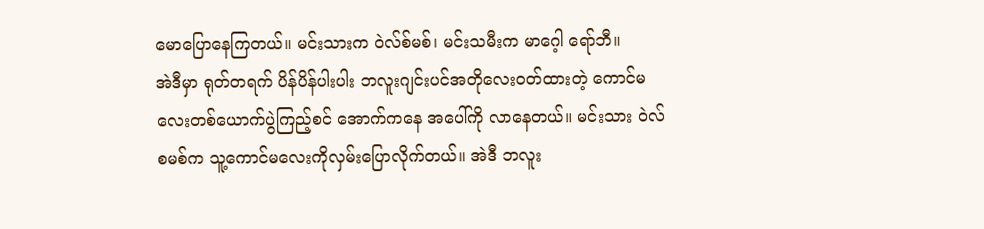မောပြောနေကြတယ်။ မင်းသားက ဝဲလ်စ်မစ်၊ မင်းသမီးက မာဂေ့ါ ရော်ဘီ။
အဲဒီမှာ ရုတ်တရက် ပိန်ပိန်ပါးပါး ဘလူးဂျင်းပင်အတိုလေးဝတ်ထားတဲ့ ကောင်မလေးတစ်ယောက်ပွဲကြည့်စင် အောက်ကနေ အပေါ်ကို လာနေတယ်။ မင်းသား ဝဲလ်စမစ်က သူ့ကောင်မလေးကိုလှမ်းပြောလိုက်တယ်။ အဲဒီ ဘလူး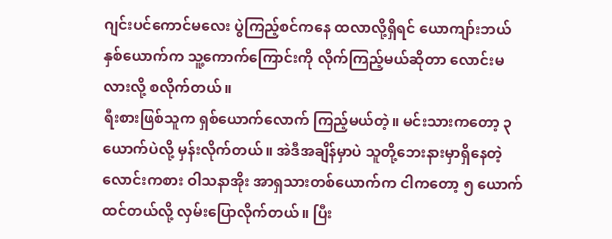ဂျင်းပင်ကောင်မလေး ပွဲကြည့်စင်ကနေ ထလာလို့ရှိရင် ယောကျာ်းဘယ်နှစ်ယောက်က သူ့ကောက်ကြောင်းကို လိုက်ကြည့်မယ်ဆိုတာ လောင်းမလားလို့ စလိုက်တယ်။
ရီးစားဖြစ်သူက ရှစ်ယောက်လောက် ကြည့်မယ်တဲ့။ မင်းသားကတော့ ၃ ယောက်ပဲလို့ မှန်းလိုက်တယ်။ အဲဒီအချိန်မှာပဲ သူတို့ဘေးနားမှာရှိနေတဲ့ လောင်းကစား ဝါသနာအိုး အာရှသားတစ်ယောက်က ငါကတော့ ၅ ယောက်ထင်တယ်လို့ လှမ်းပြောလိုက်တယ်။ ပြီး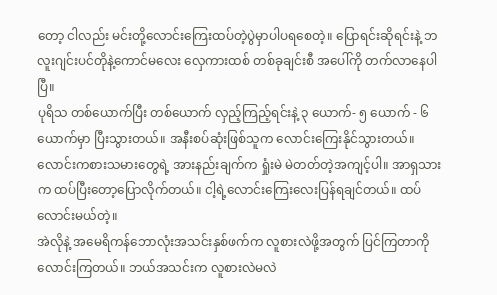တော့ ငါလည်း မင်းတို့လောင်းကြေးထပ်တဲ့ပွဲမှာပါပရစေတဲ့။ ပြောရင်းဆိုရင်းနဲ့ ဘလူးဂျင်းပင်တိုနဲ့ကောင်မလေး လှေကားထစ် တစ်ခုချင်းစီ အပေါ်ကို တက်လာနေပါပြီ။
ပုရိသ တစ်ယောက်ပြီး တစ်ယောက် လှည့်ကြည့်ရင်းနဲ့ ၃ ယောက်- ၅ ယောက် - ၆ ယောက်မှာ ပြီးသွားတယ်။ အနီးစပ်ဆုံးဖြစ်သူက လောင်းကြေးနိုင်သွားတယ်။ လောင်းကစားသမားတွေရဲ့ အားနည်းချက်က ရှုံးမဲ မဲတတ်တဲ့အကျင့်ပါ။ အာရှသားက ထပ်ပြီးတော့ပြောလိုက်တယ်။ ငါ့ရဲ့လောင်းကြေးလေးပြန်ရချင်တယ်။ ထပ်လောင်းမယ်တဲ့။
အဲလိုနဲ့ အမေရိကန်ဘောလုံးအသင်းနှစ်ဖက်က လူစားလဲဖို့အတွက် ပြင်ကြတာကို လောင်းကြတယ်။ ဘယ်အသင်းက လူစားလဲမလဲ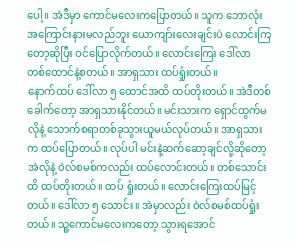ပေါ့။ အဲဒီမှာ ကောင်မလေးကပြောတယ်။ သူက ဘောလုံးအကြောင်းနားမလည်ဘူး ယောကျာ်းလေးချင်းပဲ လောင်းကြတော့ဆိုပြီး ဝင်ပြောလိုက်တယ်။ လောင်းကြေး ဒေါ်လာ တစ်ထောင်နဲ့စတယ်။ အာရှသား ထပ်ရှုံးတယ်။
နောက်ထပ် ဒေါ်လာ ၅ ထောင်အထိ ထပ်တိုးတယ်။ အဲဒီတစ်ခေါက်တော့ အာရှသားနိုင်တယ်။ မင်းသားက ရှောင်ထွက်မလိုနဲ့ သောက်စရာတစ်ခုသွားယူမယ်လုပ်တယ်။ အာရှသားက ထပ်ပြောတယ်။ လုပ်ပါ မင်းနဲ့ဆက်ဆော့ချင်လို့ဆိုတော့ အဲလိုနဲ့ ဝဲလ်စမစ်ကလည်း ထပ်လောင်းတယ်။ တစ်သောင်းထိ ထပ်တိုးတယ်။ ထပ် ရှုံးတယ်။ လောင်းကြေးထပ်မြင့်တယ်။ ဒေါ်လာ ၅ သောင်း။ အဲမှာလည်း ဝဲလ်စမစ်ထပ်ရှုံးတယ်။ သူ့ကောင်မလေးကတော့ သွားရအောင်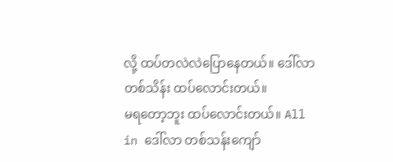လို့ ထပ်တလဲလဲပြောနေတယ်။ ဒေါ်လာ တစ်သိန်း ထပ်လောင်းတယ်။
မရတော့ဘူး ထပ်လောင်းတယ်။ All in ဒေါ်လာ တစ်သန်းကျော်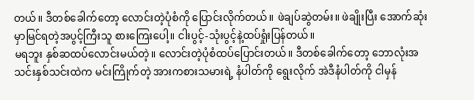တယ်။ ဒီတစ်ခေါက်တော့ လောင်းတဲ့ပုံစံကို ပြောင်းလိုက်တယ်။ ဖဲချပ်ဆွဲတမ်း။ ဖဲချိုးပြီး အောက်ဆုံးမှာမြင်ရတဲ့အပွင့်ကြီးသူ စားကြေးပေါ့။ ငါးပွင့်-သုံးပွင့်နဲ့ထပ်ရှုံးပြန်တယ်။
မရဘူး နှစ်ဆထပ်လောင်းမယ်တဲ့။ လောင်းတဲ့ပုံစံထပ်ပြောင်းတယ်။ ဒီတစ်ခေါက်တော့ ဘောလုံးအသင်းနှစ်သင်းထဲက မင်းကြိုက်တဲ့ အားကစားသမားရဲ့ နံပါတ်ကို ရွေးလိုက် အဲဒီနံပါတ်ကို ငါမှန်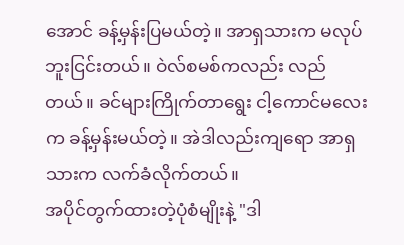အောင် ခန့်မှန်းပြမယ်တဲ့။ အာရှသားက မလုပ်ဘူးငြင်းတယ်။ ဝဲလ်စမစ်ကလည်း လည်တယ်။ ခင်များကြိုက်တာရွေး ငါ့ကောင်မလေးက ခန့်မှန်းမယ်တဲ့။ အဲဒါလည်းကျရော အာရှသားက လက်ခံလိုက်တယ်။
အပိုင်တွက်ထားတဲ့ပုံစံမျိုးနဲ့ "ဒါ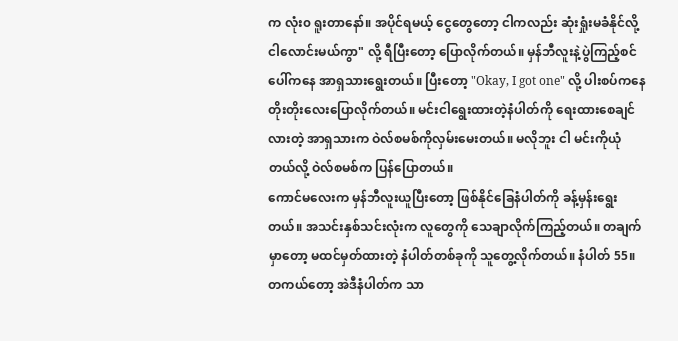က လုံး၀ ရူးတာနော်။ အပိုင်ရမယ့် ငွေတွေတော့ ငါကလည်း ဆုံးရှုံးမခံနိုင်လို့ ငါလောင်းမယ်ကွာ" လို့ ရီပြီးတော့ ပြောလိုက်တယ်။ မှန်ဘီလူးနဲ့ပွဲကြည့်စင်ပေါ်ကနေ အာရှသားရွေးတယ်။ ပြီးတော့ "Okay, I got one" လို့ ပါးစပ်ကနေ တိုးတိုးလေးပြောလိုက်တယ်။ မင်းငါရွေးထားတဲ့နံပါတ်ကို ရေးထားစေချင်လားတဲ့ အာရှသားက ဝဲလ်စမစ်ကိုလှမ်းမေးတယ်။ မလိုဘူး ငါ မင်းကိုယုံတယ်လို့ ဝဲလ်စမစ်က ပြန်ပြောတယ်။
ကောင်မလေးက မှန်ဘီလူးယူပြီးတော့ ဖြစ်နိုင်ခြေနံပါတ်ကို ခန့်မှန်းရွေးတယ်။ အသင်းနှစ်သင်းလုံးက လူတွေကို သေချာလိုက်ကြည့်တယ်။ တချက်မှာတော့ မထင်မှတ်ထားတဲ့ နံပါတ်တစ်ခုကို သူတွေ့လိုက်တယ်။ နံပါတ် 55။ တကယ်တော့ အဲဒီနံပါတ်က သာ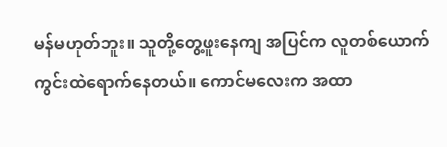မန်မဟုတ်ဘူး။ သူတို့တွေ့ဖူးနေကျ အပြင်က လူတစ်ယောက် ကွင်းထဲရောက်နေတယ်။ ကောင်မလေးက အထာ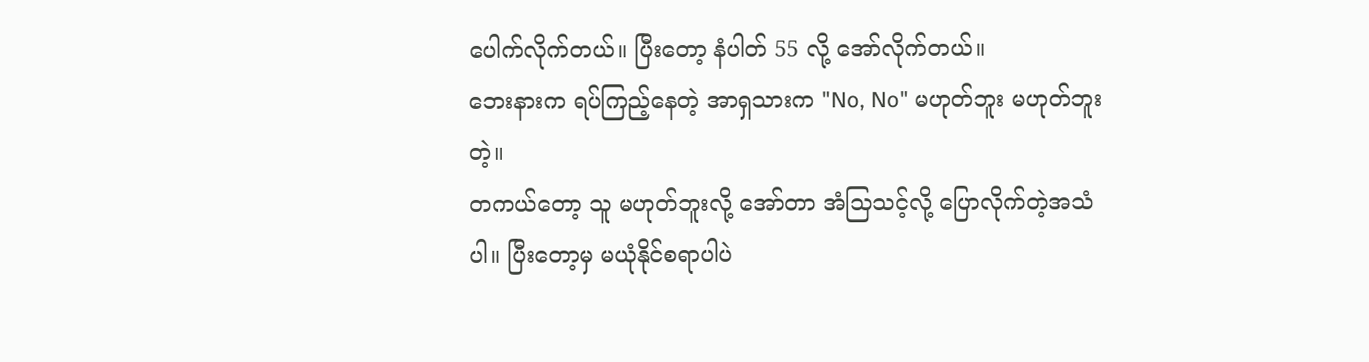ပေါက်လိုက်တယ်။ ပြီးတော့ နံပါတ် 55 လို့ အော်လိုက်တယ်။
ဘေးနားက ရပ်ကြည့်နေတဲ့ အာရှသားက "No, No" မဟုတ်ဘူး မဟုတ်ဘူးတဲ့။
တကယ်တော့ သူ မဟုတ်ဘူးလို့ အော်တာ အံသြသင့်လို့ ပြောလိုက်တဲ့အသံပါ။ ပြီးတော့မှ မယုံနိုင်စရာပါပဲ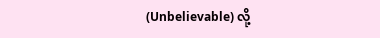(Unbelievable) လို့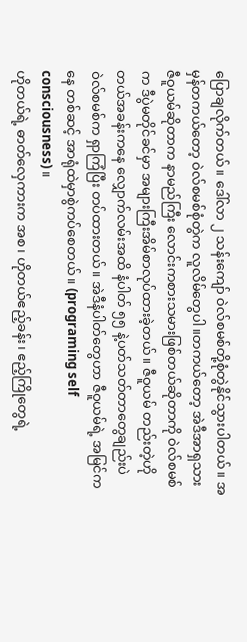ပြောချလိုက်တယ်။ ဒေါ်လာ ၂ သန်းကျော် ဝဲလ်စမစ်တို့စုံတွဲနိုင်သွားပါတယ်။ အမှန်တကယ်တော့ ဝဲလ်စမစ်စုံတွဲက လူလိမ်တွေပါ။တကယ်တော့ အဲဒီအာရှသား ဇီဝူယမ်ဆိုတာက နာမည်ကြီး လောင်းကစားသမားဖြစ်တယ်ဆိုတာကို ဝဲလ်စမစ်က ဒီပွဲမတိုင်ခင်မှာ အများကြီးအိမ်စာလုပ်ထားခဲ့တယ်။ ဇီဝူယမ် တည်းတဲ့ဟိုတယ်အခန်းကနေ လျှောက်လမ်းအထိ နံပါတ် ၅၅ နဲ့ပတ်သတ်တာတွေချည်းပဲ ဝဲလ်စမစ်က ရှာကြံပြီး တပ်ထားတယ်။ အဲဒီနံပါတ်တွေဟာ ဇီဝူယမ်ရဲ့ အမြင်ကနေ တစ်ဆင့် အာရုံထဲမှာစွဲကပ်စေတယ်။ (programing self consciousness)။
ဟိုတယ်ရဲ့ ဓာတ်လှေကားက အစ၊ ဟိုတယ်ဧည့်ခန်း၊ ဧည့်ကြိုတွေရဲ့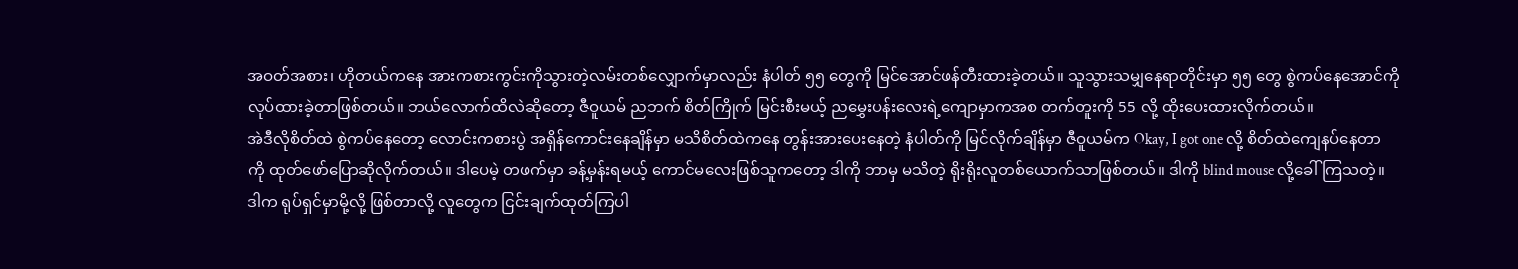အဝတ်အစား၊ ဟိုတယ်ကနေ အားကစားကွင်းကိုသွားတဲ့လမ်းတစ်လျှောက်မှာလည်း နံပါတ် ၅၅ တွေကို မြင်အောင်ဖန်တီးထားခဲ့တယ်။ သူသွားသမျှနေရာတိုင်းမှာ ၅၅ တွေ စွဲကပ်နေအောင်ကို လုပ်ထားခဲ့တာဖြစ်တယ်။ ဘယ်လောက်ထိလဲဆိုတော့ ဇီဝူယမ် ညဘက် စိတ်ကြိုက် မြင်းစီးမယ့် ညမွှေးပန်းလေးရဲ့ကျောမှာကအစ တက်တူးကို 55 လို့ ထိုးပေးထားလိုက်တယ်။
အဲဒီလိုစိတ်ထဲ စွဲကပ်နေတော့ လောင်းကစားပွဲ အရှိန်ကောင်းနေချိန်မှာ မသိစိတ်ထဲကနေ တွန်းအားပေးနေတဲ့ နံပါတ်ကို မြင်လိုက်ချိန်မှာ ဇီဝူယမ်က Okay, I got one လို့ စိတ်ထဲကျေနပ်နေတာကို ထုတ်ဖော်ပြောဆိုလိုက်တယ်။ ဒါပေမဲ့ တဖက်မှာ ခန့်မှန်းရမယ့် ကောင်မလေးဖြစ်သူကတော့ ဒါကို ဘာမှ မသိတဲ့ ရိုးရိုးလူတစ်ယောက်သာဖြစ်တယ်။ ဒါကို blind mouse လို့ခေါ်ကြသတဲ့။
ဒါက ရုပ်ရှင်မှာမို့လို့ ဖြစ်တာလို့ လူတွေက ငြင်းချက်ထုတ်ကြပါ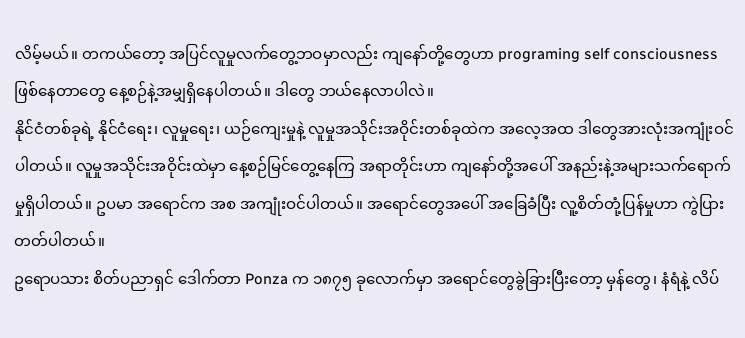လိမ့်မယ်။ တကယ်တော့ အပြင်လူမှုလက်တွေ့ဘဝမှာလည်း ကျနော်တို့တွေဟာ programing self consciousness ဖြစ်နေတာတွေ နေ့စဉ်နဲ့အမျှရှိနေပါတယ်။ ဒါတွေ ဘယ်နေလာပါလဲ။
နိုင်ငံတစ်ခုရဲ့ နိုင်ငံရေး၊ လူမှုရေး၊ ယဉ်ကျေးမှုနဲ့ လူမှုအသိုင်းအဝိုင်းတစ်ခုထဲက အလေ့အထ ဒါတွေအားလုံးအကျုံးဝင်ပါတယ်။ လူမှုအသိုင်းအဝိုင်းထဲမှာ နေ့စဉ်မြင်တွေ့နေကြ အရာတိုင်းဟာ ကျနော်တို့အပေါ် အနည်းနဲ့အများသက်ရောက်မှုရှိပါတယ်။ ဥပမာ အရောင်က အစ အကျုံးဝင်ပါတယ်။ အရောင်တွေအပေါ် အခြေခံပြီး လူ့စိတ်တုံ့ပြန်မှုဟာ ကွဲပြားတတ်ပါတယ်။
ဥရောပသား စိတ်ပညာရှင် ဒေါက်တာ Ponza က ၁၈၇၅ ခုလောက်မှာ အရောင်တွေခွဲခြားပြီးတော့ မှန်တွေ၊ နံရံနဲ့ လိပ်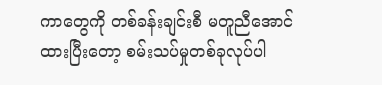ကာတွေကို တစ်ခန်းချင်းစီ မတူညီအောင်ထားပြီးတော့ စမ်းသပ်မှုတစ်ခုလုပ်ပါ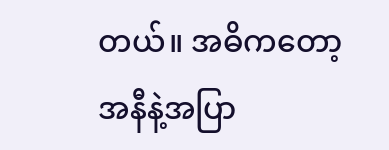တယ်။ အဓိကတော့ အနီနဲ့အပြာ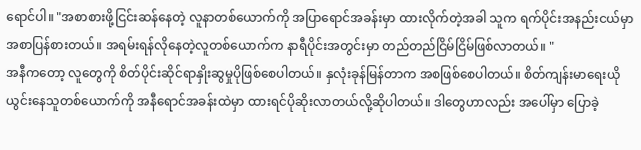ရောင်ပါ။ "အစာစားဖို့ငြင်းဆန်နေတဲ့ လူနာတစ်ယောက်ကို အပြာရောင်အခန်းမှာ ထားလိုက်တဲ့အခါ သူက ရက်ပိုင်းအနည်းငယ်မှာ အစာပြန်စားတယ်။ အရမ်းရန်လိုနေတဲ့လူတစ်ယောက်က နာရီပိုင်းအတွင်းမှာ တည်တည်ငြိမ်ငြိမ်ဖြစ်လာတယ်။ "
အနီကတော့ လူတွေကို စိတ်ပိုင်းဆိုင်ရာနှိုးဆွမှုပိုဖြစ်စေပါတယ်။ နှလုံးခုန်မြန်တာက အစဖြစ်စေပါတယ်။ စိတ်ကျန်းမာရေးယိုယွင်းနေသူတစ်ယောက်ကို အနီရောင်အခန်းထဲမှာ ထားရင်ပိုဆိုးလာတယ်လို့ဆိုပါတယ်။ ဒါတွေဟာလည်း အပေါ်မှာ ပြောခဲ့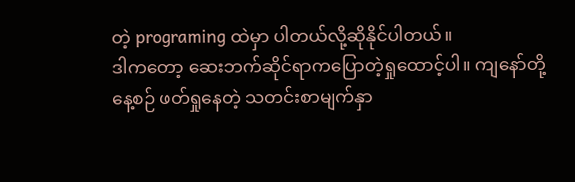တဲ့ programing ထဲမှာ ပါတယ်လို့ဆိုနိုင်ပါတယ်။
ဒါကတော့ ဆေးဘက်ဆိုင်ရာကပြောတဲ့ရှုထောင့်ပါ။ ကျနော်တို့နေ့စဉ် ဖတ်ရှုနေတဲ့ သတင်းစာမျက်နှာ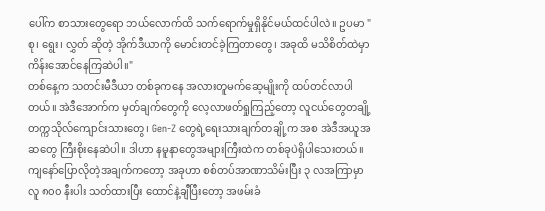ပေါ်က စာသားတွေရော ဘယ်လောက်ထိ သက်ရောက်မှုရှိနိုင်မယ်ထင်ပါလဲ။ ဥပမာ "စု၊ ရွေး၊ လွှတ် ဆိုတဲ့ အိုက်ဒီယာကို မောင်းတင်ခဲ့ကြတာတွေ၊ အခုထိ မသိစိတ်ထဲမှာ ကိန်းအောင်နေကြဆဲပါ။"
တစ်နေ့က သတင်းမီဒီယာ တစ်ခုကနေ အလားတူမက်ဆေ့မျိုးကို ထပ်တင်လာပါတယ်။ အဲဒီအောက်က မှတ်ချက်တွေကို လေ့လာဖတ်ရှုကြည့်တော့ လူငယ်တွေတချို့ တက္ကသိုလ်ကျောင်းသားတွေ၊ Gen-Z တွေရဲ့ရေးသားချက်တချို့က အစ အဲဒီအယူအဆတွေ ကြီးစိုးနေဆဲပါ။ ဒါဟာ နမူနာတွေအများကြီးထဲက တစ်ခုပဲရှိပါသေးတယ်။
ကျနော်ပြောလိုတဲ့အချက်ကတော့ အခုဟာ စစ်တပ်အာဏာသိမ်းပြီး ၃ လအကြာမှာ လူ ၈၀၀ နီးပါး သတ်ထားပြီး ထောင်နဲ့ချီပြီးတော့ အဖမ်းခံ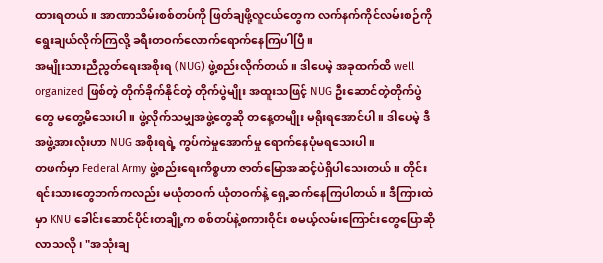ထားရတယ်။ အာဏာသိမ်းစစ်တပ်ကို ဖြတ်ချဖို့လူငယ်တွေက လက်နက်ကိုင်လမ်းစဉ်ကို ရွေးချယ်လိုက်ကြလို့ ခရီးတဝက်လောက်ရောက်နေကြပါပြီ။
အမျိုးသားညီညွတ်ရေးအစိုးရ (NUG) ဖွဲ့စည်းလိုက်တယ်။ ဒါပေမဲ့ အခုထက်ထိ well organized ဖြစ်တဲ့ တိုက်ခိုက်နိုင်တဲ့ တိုက်ပွဲမျိုး အထူးသဖြင့် NUG ဦးဆောင်တဲ့တိုက်ပွဲတွေ မတွေ့မိသေးပါ။ ဖွဲ့လိုက်သမျှအဖွဲ့တွေဆို တနေ့တမျိုး မရိုးရအောင်ပါ။ ဒါပေမဲ့ ဒီအဖွဲ့အားလုံးဟာ NUG အစိုးရရဲ့ ကွပ်ကဲမှုအောက်မှု ရောက်နေပုံမရသေးပါ။
တဖက်မှာ Federal Army ဖွဲ့စည်းရေးကိစ္စဟာ ဇာတ်မြောအဆင့်ပဲရှိပါသေးတယ်။ တိုင်းရင်းသားတွေဘက်ကလည်း မယုံတဝက် ယုံတဝက်နဲ့ ရှေ့ဆက်နေကြပါတယ်။ ဒီကြားထဲမှာ KNU ခေါင်းဆောင်ပိုင်းတချို့က စစ်တပ်နဲ့စကားဝိုင်း စမယ့်လမ်းကြောင်းတွေပြောဆိုလာသလို၊ "အသုံးချ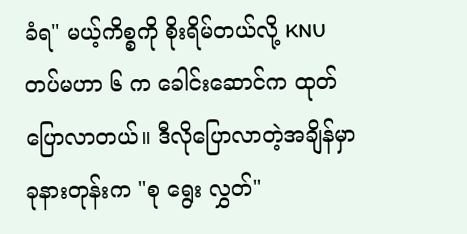ခံရ" မယ့်ကိစ္စကို စိုးရိမ်တယ်လို့ KNU တပ်မဟာ ၆ က ခေါင်းဆောင်က ထုတ်ပြောလာတယ်။ ဒီလိုပြောလာတဲ့အချိန်မှာ ခုနားတုန်းက "စု ရွေး လွှတ်"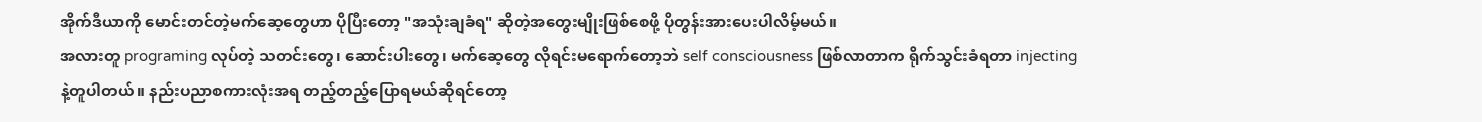အိုက်ဒီယာကို မောင်းတင်တဲ့မက်ဆေ့တွေဟာ ပိုပြီးတော့ "အသုံးချခံရ" ဆိုတဲ့အတွေးမျိုးဖြစ်စေဖို့ ပိုတွန်းအားပေးပါလိမ့်မယ်။
အလားတူ programing လုပ်တဲ့ သတင်းတွေ၊ ဆောင်းပါးတွေ၊ မက်ဆေ့တွေ လိုရင်းမရောက်တော့ဘဲ self consciousness ဖြစ်လာတာက ရိုက်သွင်းခံရတာ injecting နဲ့တူပါတယ်။ နည်းပညာစကားလုံးအရ တည့်တည့်ပြောရမယ်ဆိုရင်တော့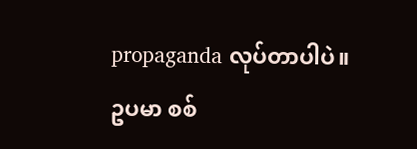propaganda လုပ်တာပါပဲ။
ဥပမာ စစ်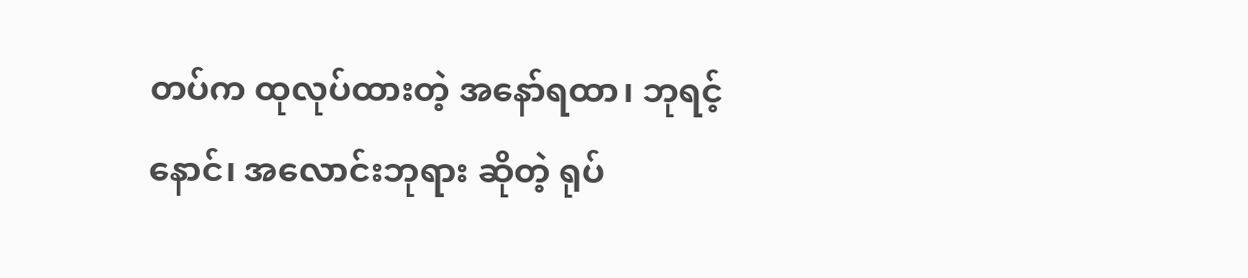တပ်က ထုလုပ်ထားတဲ့ အနော်ရထာ၊ ဘုရင့်နောင်၊ အလောင်းဘုရား ဆိုတဲ့ ရုပ်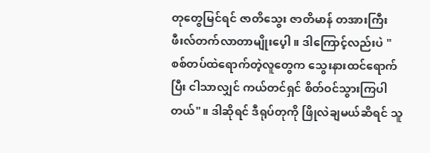တုတွေမြင်ရင် ဇာတိသွေး ဇာတိမာန် တအားကြီး ဖီးလ်တက်လာတာမျိုးပေ့ါ။ ဒါကြောင့်လည်းပဲ "စစ်တပ်ထဲရောက်တဲ့လူတွေက သွေးနားထင်ရောက်ပြီး ငါသာလျှင် ကယ်တင်ရှင် စိတ်ဝင်သွားကြပါတယ်"။ ဒါဆိုရင် ဒီရုပ်တုကို ဖြိုလဲချမယ်ဆိရင် သူ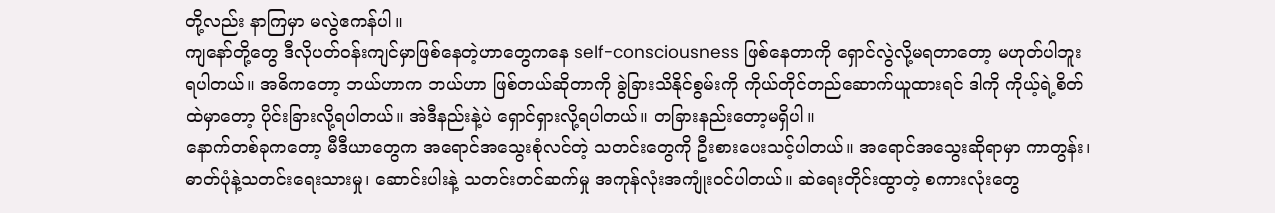တို့လည်း နာကြမှာ မလွဲဧကန်ပါ။
ကျနော်တို့တွေ ဒီလိုပတ်ဝန်းကျင်မှာဖြစ်နေတဲ့ဟာတွေကနေ self-consciousness ဖြစ်နေတာကို ရှောင်လွဲလို့မရတာတော့ မဟုတ်ပါဘူး ရပါတယ်။ အဓိကတော့ ဘယ်ဟာက ဘယ်ဟာ ဖြစ်တယ်ဆိုတာကို ခွဲခြားသိနိုင်စွမ်းကို ကိုယ်တိုင်တည်ဆောက်ယူထားရင် ဒါကို ကိုယ့်ရဲ့စိတ်ထဲမှာတော့ ပိုင်းခြားလို့ရပါတယ်။ အဲဒီနည်းနဲ့ပဲ ရှောင်ရှားလို့ရပါတယ်။ တခြားနည်းတော့မရှိပါ။
နောက်တစ်ခုကတော့ မီဒီယာတွေက အရောင်အသွေးစုံလင်တဲ့ သတင်းတွေကို ဦးစားပေးသင့်ပါတယ်။ အရောင်အသွေးဆိုရာမှာ ကာတွန်း၊ ဓာတ်ပုံနဲ့သတင်းရေးသားမှု၊ ဆောင်းပါးနဲ့ သတင်းတင်ဆက်မှု အကုန်လုံးအကျုံးဝင်ပါတယ်။ ဆဲရေးတိုင်းထွာတဲ့ စကားလုံးတွေ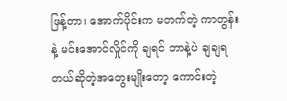ဖြန့်တာ၊ အောက်ပိုင်းက မတက်တဲ့ ကာတွန်းနဲ့ မင်းအောင်လှိုင်ကို ချရင် ဘာနဲ့ပဲ ချချရတယ်ဆိုတဲ့အတွေးမျိုးတော့ ကောင်းတဲ့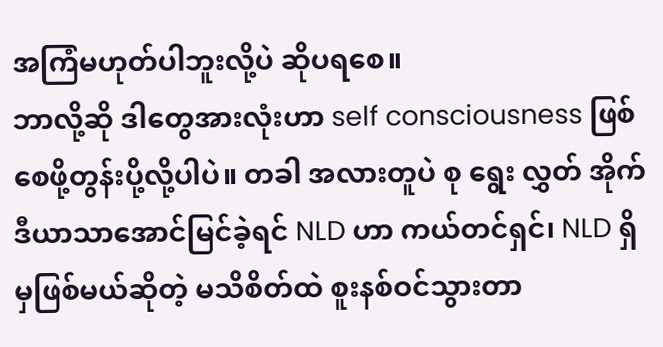အကြံမဟုတ်ပါဘူးလို့ပဲ ဆိုပရစေ။
ဘာလို့ဆို ဒါတွေအားလုံးဟာ self consciousness ဖြစ်စေဖို့တွန်းပို့လို့ပါပဲ။ တခါ အလားတူပဲ စု ရွေး လွှတ် အိုက်ဒီယာသာအောင်မြင်ခဲ့ရင် NLD ဟာ ကယ်တင်ရှင်၊ NLD ရှိမှဖြစ်မယ်ဆိုတဲ့ မသိစိတ်ထဲ စူးနစ်ဝင်သွားတာ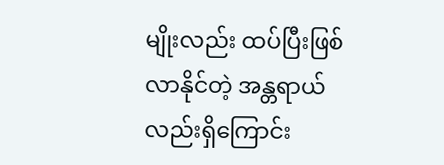မျိုးလည်း ထပ်ပြီးဖြစ်လာနိုင်တဲ့ အန္တရာယ်လည်းရှိကြောင်း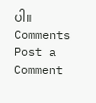ပါ။
Comments
Post a Comment